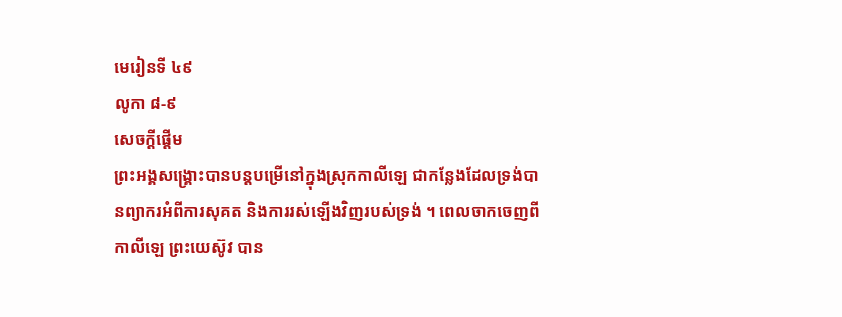មេរៀនទី ៤៩
លូកា ៨-៩
សេចក្ដីផ្ដើម
ព្រះអង្គសង្គ្រោះបានបន្ដបម្រើនៅក្នុងស្រុកកាលីឡេ ជាកន្លែងដែលទ្រង់បានព្យាករអំពីការសុគត និងការរស់ឡើងវិញរបស់ទ្រង់ ។ ពេលចាកចេញពីកាលីឡេ ព្រះយេស៊ូវ បាន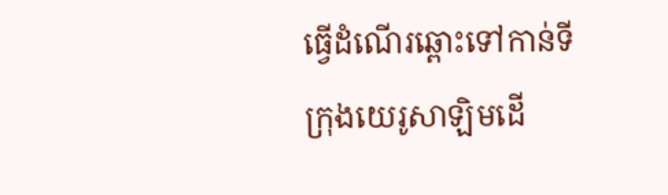ធ្វើដំណើរឆ្ពោះទៅកាន់ទីក្រុងយេរូសាឡិមដើ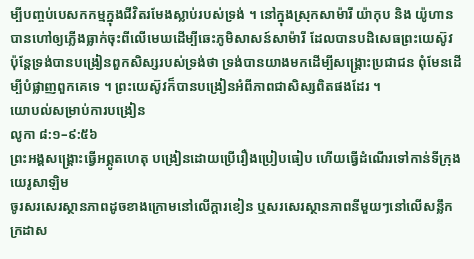ម្បីបញ្ចប់បេសកកម្មក្នុងជីវិតរមែងស្លាប់របស់ទ្រង់ ។ នៅក្នុងស្រុកសាម៉ារី យ៉ាកុប និង យ៉ូហាន បានហៅឲ្យភ្លើងធ្លាក់ចុះពីលើមេឃដើម្បីឆេះភូមិសាសន៍សាម៉ារី ដែលបានបដិសេធព្រះយេស៊ូវ ប៉ុន្តែទ្រង់បានបង្រៀនពួកសិស្សរបស់ទ្រង់ថា ទ្រង់បានយាងមកដើម្បីសង្គ្រោះប្រជាជន ពុំមែនដើម្បីបំផ្លាញពួកគេទេ ។ ព្រះយេស៊ូវក៏បានបង្រៀនអំពីភាពជាសិស្សពិតផងដែរ ។
យោបល់សម្រាប់ការបង្រៀន
លូកា ៨:១–៩:៥៦
ព្រះអង្គសង្គ្រោះធ្វើអព្ភូតហេតុ បង្រៀនដោយប្រើរឿងប្រៀបធៀប ហើយធ្វើដំណើរទៅកាន់ទីក្រុងយេរូសាឡិម
ចូរសរសេរស្ថានភាពដូចខាងក្រោមនៅលើក្ដារខៀន ឬសរសេរស្ថានភាពនីមួយៗនៅលើសន្លឹកក្រដាស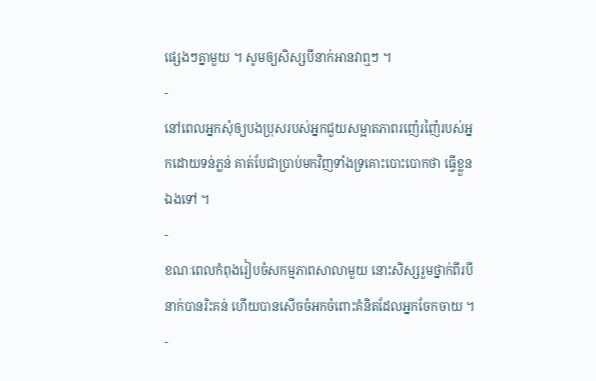ផ្សេងៗគ្នាមួយ ។ សូមឲ្យសិស្សបីនាក់អានវាឮៗ ។
-
នៅពេលអ្នកសុំឲ្យបងប្រុសរបស់អ្នកជួយសម្អាតភាពរញ៉េរញ៉ៃរបស់អ្នកដោយទន់ភ្លន់ គាត់បែជាប្រាប់មកវិញទាំងទ្រគោះបោះបោកថា ធ្វើខ្លួនឯងទៅ ។
-
ខណៈពេលកំពុងរៀបចំសកម្មភាពសាលាមួយ នោះសិស្សរួមថ្នាក់ពីរបីនាក់បានរិះគន់ ហើយបានសើចចំអកចំពោះគំនិតដែលអ្នកចែកចាយ ។
-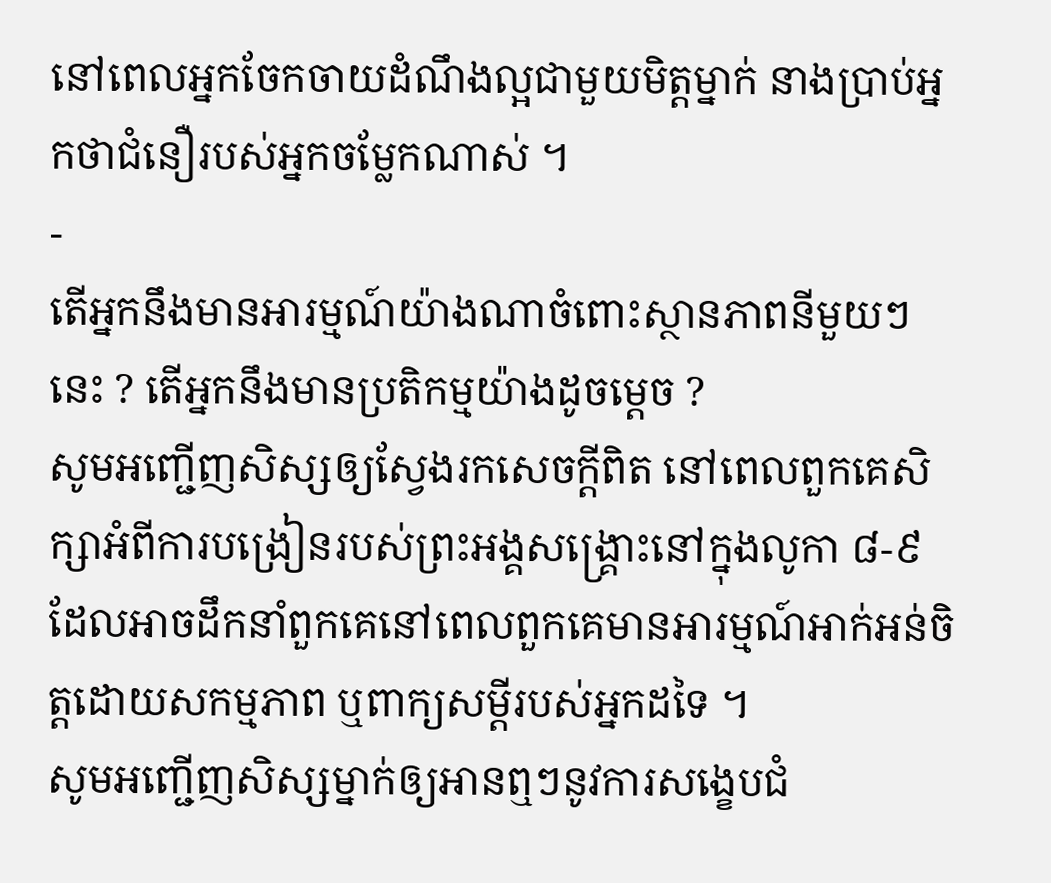នៅពេលអ្នកចែកចាយដំណឹងល្អជាមួយមិត្តម្នាក់ នាងប្រាប់អ្នកថាជំនឿរបស់អ្នកចម្លែកណាស់ ។
-
តើអ្នកនឹងមានអារម្មណ៍យ៉ាងណាចំពោះស្ថានភាពនីមួយៗនេះ ? តើអ្នកនឹងមានប្រតិកម្មយ៉ាងដូចម្ដេច ?
សូមអញ្ជើញសិស្សឲ្យស្វែងរកសេចក្ដីពិត នៅពេលពួកគេសិក្សាអំពីការបង្រៀនរបស់ព្រះអង្គសង្គ្រោះនៅក្នុងលូកា ៨-៩ដែលអាចដឹកនាំពួកគេនៅពេលពួកគេមានអារម្មណ៍អាក់អន់ចិត្តដោយសកម្មភាព ឬពាក្យសម្ដីរបស់អ្នកដទៃ ។
សូមអញ្ជើញសិស្សម្នាក់ឲ្យអានឮៗនូវការសង្ខេបជំ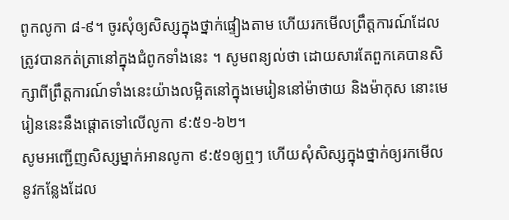ពូកលូកា ៨-៩។ ចូរសុំឲ្យសិស្សក្នុងថ្នាក់ផ្ទៀងតាម ហើយរកមើលព្រឹត្តការណ៍ដែលត្រូវបានកត់ត្រានៅក្នុងជំពូកទាំងនេះ ។ សូមពន្យល់ថា ដោយសារតែពួកគេបានសិក្សាពីព្រឹត្តការណ៍ទាំងនេះយ៉ាងលម្អិតនៅក្នុងមេរៀននៅម៉ាថាយ និងម៉ាកុស នោះមេរៀននេះនឹងផ្ដោតទៅលើលូកា ៩:៥១-៦២។
សូមអញ្ជើញសិស្សម្នាក់អានលូកា ៩:៥១ឲ្យឮៗ ហើយសុំសិស្សក្នុងថ្នាក់ឲ្យរកមើលនូវកន្លែងដែល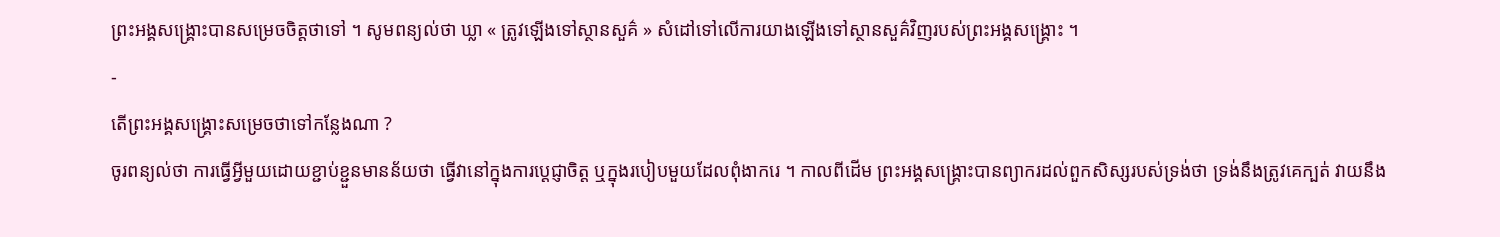ព្រះអង្គសង្គ្រោះបានសម្រេចចិត្តថាទៅ ។ សូមពន្យល់ថា ឃ្លា « ត្រូវឡើងទៅស្ថានសួគ៌ » សំដៅទៅលើការយាងឡើងទៅស្ថានសួគ៌វិញរបស់ព្រះអង្គសង្គ្រោះ ។
-
តើព្រះអង្គសង្គ្រោះសម្រេចថាទៅកន្លែងណា ?
ចូរពន្យល់ថា ការធ្វើអ្វីមួយដោយខ្ជាប់ខ្ជួនមានន័យថា ធ្វើវានៅក្នុងការប្ដេជ្ញាចិត្ត ឬក្នុងរបៀបមួយដែលពុំងាករេ ។ កាលពីដើម ព្រះអង្គសង្គ្រោះបានព្យាករដល់ពួកសិស្សរបស់ទ្រង់ថា ទ្រង់នឹងត្រូវគេក្បត់ វាយនឹង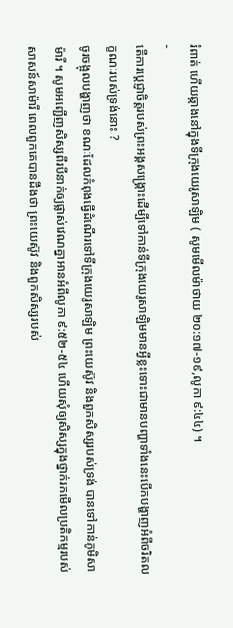រំពាត់ ហើយឆ្កាងនៅក្នុងទីក្រុងយេរូសាឡិម ( សូមមើលម៉ាថាយ ២០:១៧-១៩,លូកា ៩:៤៤) ។
-
តើការប្ដេជ្ញាចិត្តរបស់ព្រះអង្គសង្គ្រោះដើម្បីទៅកាន់ទីក្រុងយេរូសាឡិមមានអ្វីខ្លះទោះជាមានបញ្ហាទាំងនេះបើកបង្ហាញអំពីចរិតលក្ខណៈរបស់ទ្រង់នោះ ?
ចូរចង្អុលបង្ហាញថា ខណៈដែលកំពុងធ្វើដំណើរទៅទីក្រុងយេរូសាឡិម ព្រះយេស៊ូវ និងពួកសិស្សរបស់ទ្រង់ បានទៅកាន់ភូមិសាម៉ារី ។ សូមអញ្ជើញសិស្សពីរបីនាក់ឲ្យផ្លាស់វេណគ្នាអានអំពីលូកា ៩:៥២-៥៤ ហើយសុំឲ្យសិស្សក្នុងថ្នាក់រកមើលប្រតិកម្មរបស់សាសន៍សាម៉ារី ពេលពួកគេបានដឹងថា ព្រះយេស៊ូវ និងពួកសិស្សរបស់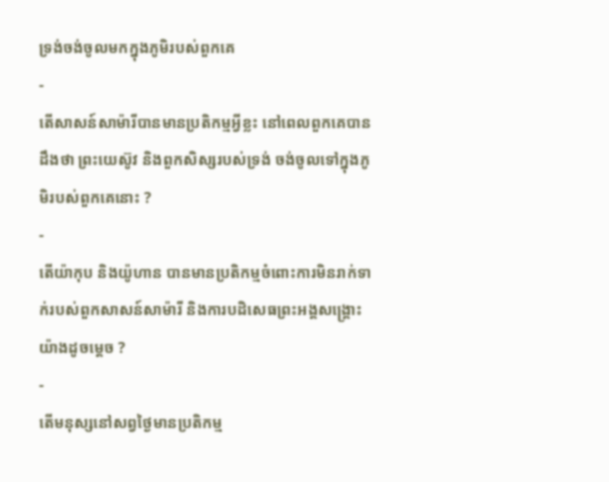ទ្រង់ចង់ចូលមកក្នុងភូមិរបស់ពួកគេ
-
តើសាសន៍សាម៉ារីបានមានប្រតិកម្មអ្វីខ្លះ នៅពេលពួកគេបានដឹងថា ព្រះយេស៊ូវ និងពួកសិស្សរបស់ទ្រង់ ចង់ចូលទៅក្នុងភូមិរបស់ពួកគេនោះ ?
-
តើយ៉ាកុប និងយ៉ូហាន បានមានប្រតិកម្មចំពោះការមិនរាក់ទាក់របស់ពួកសាសន៍សាម៉ារី និងការបដិសេធព្រះអង្គសង្គ្រោះយ៉ាងដូចម្ដេច ?
-
តើមនុស្សនៅសព្វថ្ងៃមានប្រតិកម្ម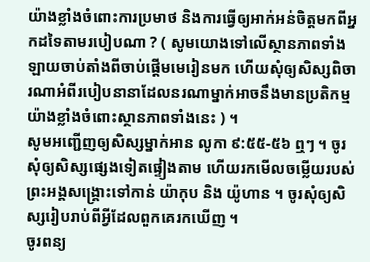យ៉ាងខ្លាំងចំពោះការប្រមាថ និងការធ្វើឲ្យអាក់អន់ចិត្តមកពីអ្នកដទៃតាមរបៀបណា ? ( សូមយោងទៅលើស្ថានភាពទាំងឡាយចាប់តាំងពីចាប់ផ្ដើមមេរៀនមក ហើយសុំឲ្យសិស្សពិចារណាអំពីរបៀបនានាដែលនរណាម្នាក់អាចនឹងមានប្រតិកម្មយ៉ាងខ្លាំងចំពោះស្ថានភាពទាំងនេះ ) ។
សូមអញ្ជើញឲ្យសិស្សម្នាក់អាន លូកា ៩:៥៥-៥៦ ឮៗ ។ ចូរសុំឲ្យសិស្សផ្សេងទៀតផ្ទៀងតាម ហើយរកមើលចម្លើយរបស់ព្រះអង្គសង្គ្រោះទៅកាន់ យ៉ាកុប និង យ៉ូហាន ។ ចូរសុំឲ្យសិស្សរៀបរាប់ពីអ្វីដែលពួកគេរកឃើញ ។
ចូរពន្យ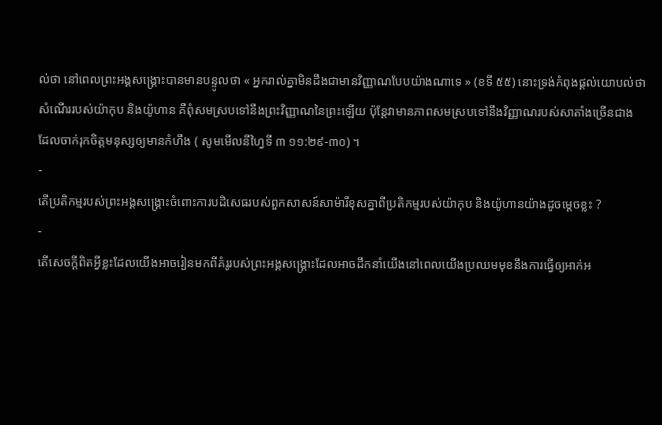ល់ថា នៅពេលព្រះអង្គសង្គ្រោះបានមានបន្ទូលថា « អ្នករាល់គ្នាមិនដឹងជាមានវិញ្ញាណបែបយ៉ាងណាទេ » (ខទី ៥៥) នោះទ្រង់កំពុងផ្ដល់យោបល់ថា សំណើររបស់យ៉ាកុប និងយ៉ូហាន គឺពុំសមស្របទៅនឹងព្រះវិញ្ញាណនៃព្រះឡើយ ប៉ុន្តែវាមានភាពសមស្របទៅនឹងវិញ្ញាណរបស់សាតាំងច្រើនជាង ដែលចាក់រុកចិត្តមនុស្សឲ្យមានកំហឹង ( សូមមើលនីហ្វៃទី ៣ ១១:២៩-៣០) ។
-
តើប្រតិកម្មរបស់ព្រះអង្គសង្គ្រោះចំពោះការបដិសេធរបស់ពួកសាសន៍សាម៉ារីខុសគ្នាពីប្រតិកម្មរបស់យ៉ាកុប និងយ៉ូហានយ៉ាងដូចម្ដេចខ្លះ ?
-
តើសេចក្ដីពិតអ្វីខ្លះដែលយើងអាចរៀនមកពីគំរូរបស់ព្រះអង្គសង្គ្រោះដែលអាចដឹកនាំយើងនៅពេលយើងប្រឈមមុខនឹងការធ្វើឲ្យអាក់អ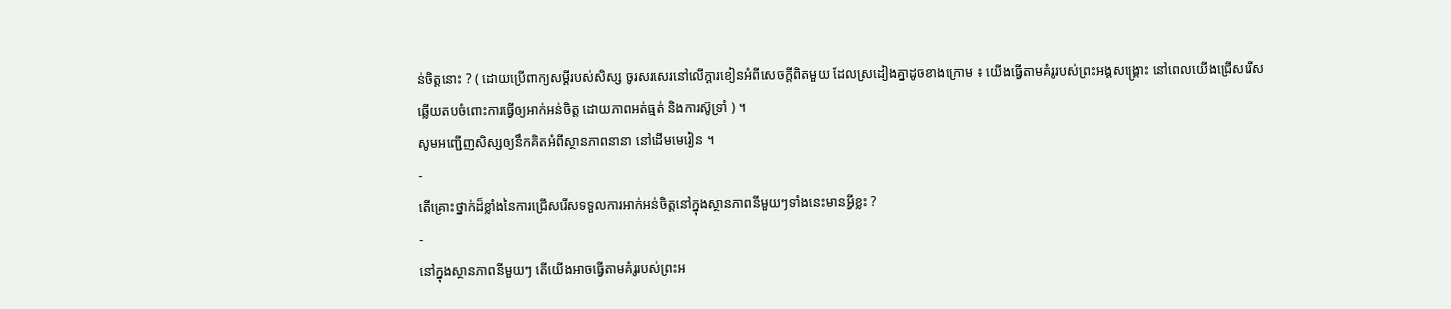ន់ចិត្តនោះ ? ( ដោយប្រើពាក្យសម្ដីរបស់សិស្ស ចូរសរសេរនៅលើក្ដារខៀនអំពីសេចក្ដីពិតមួយ ដែលស្រដៀងគ្នាដូចខាងក្រោម ៖ យើងធ្វើតាមគំរូរបស់ព្រះអង្គសង្គ្រោះ នៅពេលយើងជ្រើសរើសឆ្លើយតបចំពោះការធ្វើឲ្យអាក់អន់ចិត្ត ដោយភាពអត់ធ្មត់ និងការស៊ូទ្រាំ ) ។
សូមអញ្ជើញសិស្សឲ្យនឹកគិតអំពីស្ថានភាពនានា នៅដើមមេរៀន ។
-
តើគ្រោះថ្នាក់ដ៏ខ្លាំងនៃការជ្រើសរើសទទួលការអាក់អន់ចិត្តនៅក្នុងស្ថានភាពនីមួយៗទាំងនេះមានអ្វីខ្លះ ?
-
នៅក្នុងស្ថានភាពនីមួយៗ តើយើងអាចធ្វើតាមគំរូរបស់ព្រះអ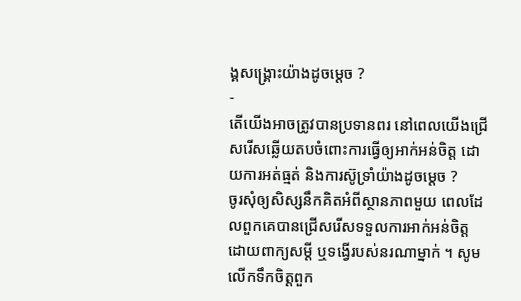ង្គសង្គ្រោះយ៉ាងដូចម្ដេច ?
-
តើយើងអាចត្រូវបានប្រទានពរ នៅពេលយើងជ្រើសរើសឆ្លើយតបចំពោះការធ្វើឲ្យអាក់អន់ចិត្ត ដោយការអត់ធ្មត់ និងការស៊ូទ្រាំយ៉ាងដូចម្ដេច ?
ចូរសុំឲ្យសិស្សនឹកគិតអំពីស្ថានភាពមួយ ពេលដែលពួកគេបានជ្រើសរើសទទួលការអាក់អន់ចិត្ត ដោយពាក្យសម្ដី ឬទង្វើរបស់នរណាម្នាក់ ។ សូមលើកទឹកចិត្តពួក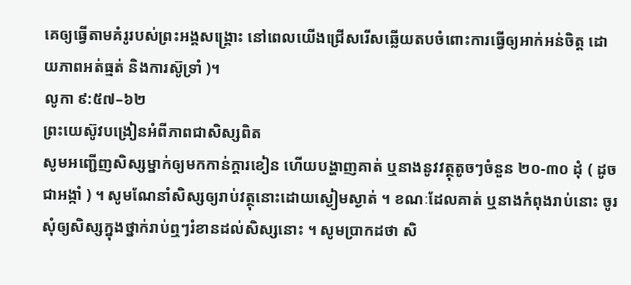គេឲ្យធ្វើតាមគំរូរបស់ព្រះអង្គសង្គ្រោះ នៅពេលយើងជ្រើសរើសឆ្លើយតបចំពោះការធ្វើឲ្យអាក់អន់ចិត្ត ដោយភាពអត់ធ្មត់ និងការស៊ូទ្រាំ )។
លូកា ៩:៥៧–៦២
ព្រះយេស៊ូវបង្រៀនអំពីភាពជាសិស្សពិត
សូមអញ្ជើញសិស្សម្នាក់ឲ្យមកកាន់ក្ដារខៀន ហើយបង្ហាញគាត់ ឬនាងនូវវត្ថុតូចៗចំនួន ២០-៣០ ដុំ ( ដូចជាអង្កាំ ) ។ សូមណែនាំសិស្សឲ្យរាប់វត្ថុនោះដោយស្ងៀមស្ងាត់ ។ ខណៈដែលគាត់ ឬនាងកំពុងរាប់នោះ ចូរសុំឲ្យសិស្សក្នុងថ្នាក់រាប់ឮៗរំខានដល់សិស្សនោះ ។ សូមប្រាកដថា សិ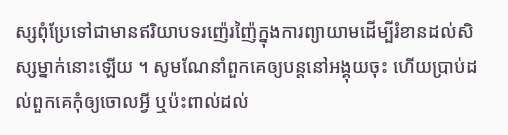ស្សពុំប្រែទៅជាមានឥរិយាបទរញ៉េរញ៉ៃក្នុងការព្យាយាមដើម្បីរំខានដល់សិស្សម្នាក់នោះឡើយ ។ សូមណែនាំពួកគេឲ្យបន្ដនៅអង្គុយចុះ ហើយប្រាប់ដល់ពួកគេកុំឲ្យចោលអ្វី ឬប៉ះពាល់ដល់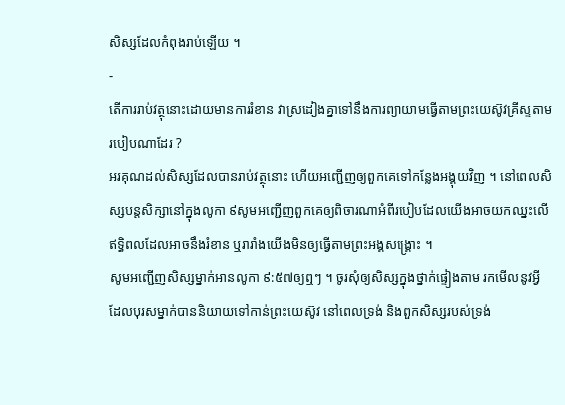សិស្សដែលកំពុងរាប់ឡើយ ។
-
តើការរាប់វត្ថុនោះដោយមានការរំខាន វាស្រដៀងគ្នាទៅនឹងការព្យាយាមធ្វើតាមព្រះយេស៊ូវគ្រីស្ទតាមរបៀបណាដែរ ?
អរគុណដល់សិស្សដែលបានរាប់វត្ថុនោះ ហើយអញ្ជើញឲ្យពួកគេទៅកន្លែងអង្គុយវិញ ។ នៅពេលសិស្សបន្ដសិក្សានៅក្នុងលូកា ៩សូមអញ្ជើញពួកគេឲ្យពិចារណាអំពីរបៀបដែលយើងអាចយកឈ្នះលើឥទ្ធិពលដែលអាចនឹងរំខាន ឬរារាំងយើងមិនឲ្យធ្វើតាមព្រះអង្គសង្គ្រោះ ។
សូមអញ្ជើញសិស្សម្នាក់អានលូកា ៩:៥៧ឲ្យឮៗ ។ ចូរសុំឲ្យសិស្សក្នុងថ្នាក់ផ្ទៀងតាម រកមើលនូវអ្វីដែលបុរសម្នាក់បាននិយាយទៅកាន់ព្រះយេស៊ូវ នៅពេលទ្រង់ និងពួកសិស្សរបស់ទ្រង់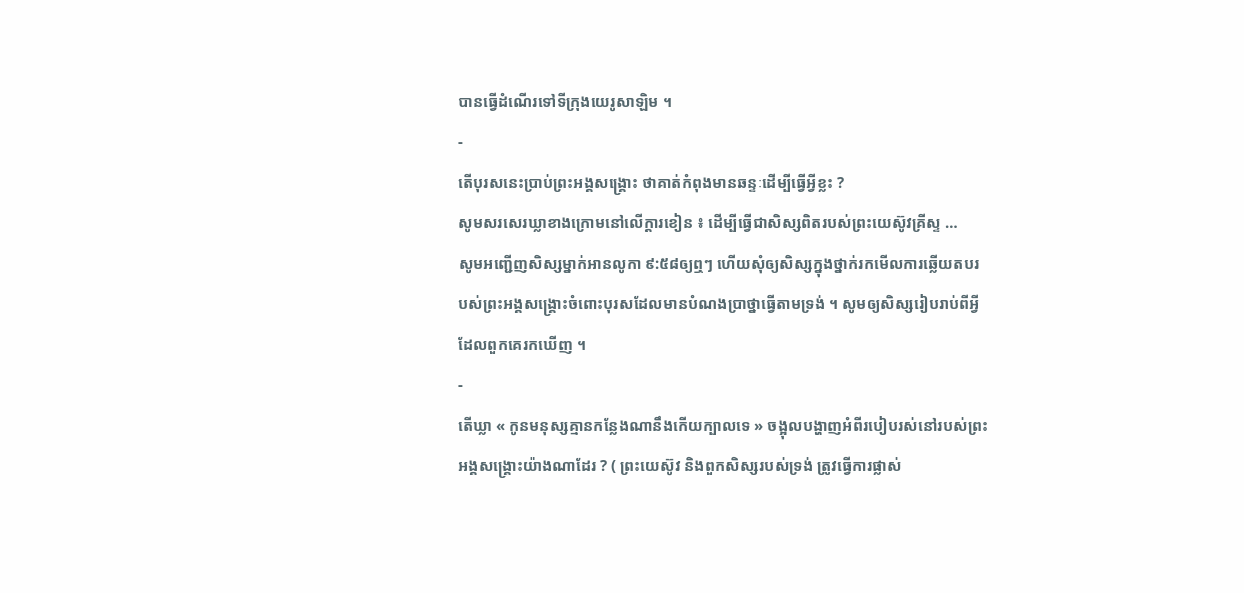បានធ្វើដំណើរទៅទីក្រុងយេរូសាឡិម ។
-
តើបុរសនេះប្រាប់ព្រះអង្គសង្គ្រោះ ថាគាត់កំពុងមានឆន្ទៈដើម្បីធ្វើអ្វីខ្លះ ?
សូមសរសេរឃ្លាខាងក្រោមនៅលើក្តារខៀន ៖ ដើម្បីធ្វើជាសិស្សពិតរបស់ព្រះយេស៊ូវគ្រីស្ទ …
សូមអញ្ជើញសិស្សម្នាក់អានលូកា ៩:៥៨ឲ្យឮៗ ហើយសុំឲ្យសិស្សក្នុងថ្នាក់រកមើលការឆ្លើយតបរបស់ព្រះអង្គសង្គ្រោះចំពោះបុរសដែលមានបំណងប្រាថ្នាធ្វើតាមទ្រង់ ។ សូមឲ្យសិស្សរៀបរាប់ពីអ្វីដែលពួកគេរកឃើញ ។
-
តើឃ្លា « កូនមនុស្សគ្មានកន្លែងណានឹងកើយក្បាលទេ » ចង្អុលបង្ហាញអំពីរបៀបរស់នៅរបស់ព្រះអង្គសង្គ្រោះយ៉ាងណាដែរ ? ( ព្រះយេស៊ូវ និងពួកសិស្សរបស់ទ្រង់ ត្រូវធ្វើការផ្លាស់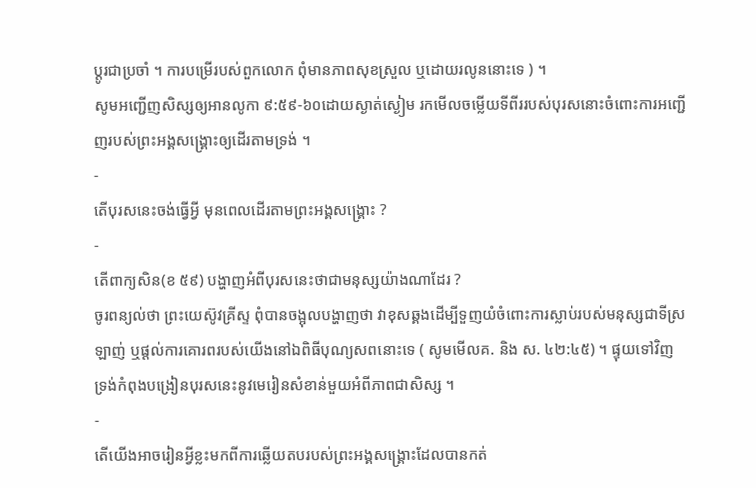ប្ដូរជាប្រចាំ ។ ការបម្រើរបស់ពួកលោក ពុំមានភាពសុខស្រួល ឬដោយរលូននោះទេ ) ។
សូមអញ្ជើញសិស្សឲ្យអានលូកា ៩:៥៩-៦០ដោយស្ងាត់ស្ងៀម រកមើលចម្លើយទីពីររបស់បុរសនោះចំពោះការអញ្ជើញរបស់ព្រះអង្គសង្គ្រោះឲ្យដើរតាមទ្រង់ ។
-
តើបុរសនេះចង់ធ្វើអ្វី មុនពេលដើរតាមព្រះអង្គសង្គ្រោះ ?
-
តើពាក្យសិន(ខ ៥៩) បង្ហាញអំពីបុរសនេះថាជាមនុស្សយ៉ាងណាដែរ ?
ចូរពន្យល់ថា ព្រះយេស៊ូវគ្រីស្ទ ពុំបានចង្អុលបង្ហាញថា វាខុសឆ្គងដើម្បីទួញយំចំពោះការស្លាប់របស់មនុស្សជាទីស្រឡាញ់ ឬផ្ដល់ការគោរពរបស់យើងនៅឯពិធីបុណ្យសពនោះទេ ( សូមមើលគ. និង ស. ៤២:៤៥) ។ ផ្ទុយទៅវិញ ទ្រង់កំពុងបង្រៀនបុរសនេះនូវមេរៀនសំខាន់មួយអំពីភាពជាសិស្ស ។
-
តើយើងអាចរៀនអ្វីខ្លះមកពីការឆ្លើយតបរបស់ព្រះអង្គសង្គ្រោះដែលបានកត់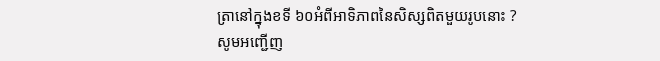ត្រានៅក្នុងខទី ៦០អំពីអាទិភាពនៃសិស្សពិតមួយរូបនោះ ?
សូមអញ្ជើញ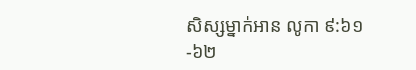សិស្សម្នាក់អាន លូកា ៩:៦១-៦២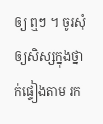ឲ្យ ឮៗ ។ ចូរសុំឲ្យសិស្សក្នុងថ្នាក់ផ្ទៀងតាម រក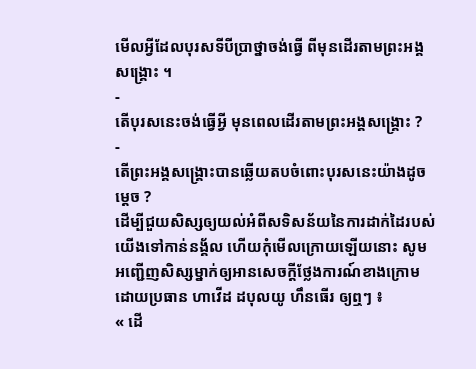មើលអ្វីដែលបុរសទីបីប្រាថ្នាចង់ធ្វើ ពីមុនដើរតាមព្រះអង្គសង្គ្រោះ ។
-
តើបុរសនេះចង់ធ្វើអ្វី មុនពេលដើរតាមព្រះអង្គសង្គ្រោះ ?
-
តើព្រះអង្គសង្គ្រោះបានឆ្លើយតបចំពោះបុរសនេះយ៉ាងដូចម្ដេច ?
ដើម្បីជួយសិស្សឲ្យយល់អំពីសទិសន័យនៃការដាក់ដៃរបស់យើងទៅកាន់នង្គ័ល ហើយកុំមើលក្រោយឡើយនោះ សូមអញ្ជើញសិស្សម្នាក់ឲ្យអានសេចក្តីថ្លែងការណ៍ខាងក្រោមដោយប្រធាន ហាវើដ ដបុលយូ ហឹនធើរ ឲ្យឮៗ ៖
« ដើ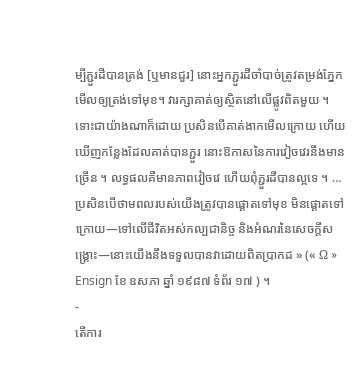ម្បីភ្ជួរដីបានត្រង់ [ឬមានជួរ] នោះអ្នកភ្ជួរដីចាំបាច់ត្រូវតម្រង់ភ្នែកមើលឲ្យត្រង់ទៅមុខ។ វារក្សាគាត់ឲ្យស្ថិតនៅលើផ្លូវពិតមួយ ។ ទោះជាយ៉ាងណាក៏ដោយ ប្រសិនបើគាត់ងាកមើលក្រោយ ហើយឃើញកន្លែងដែលគាត់បានភ្ជួរ នោះឱកាសនៃការវៀចវេរនឹងមានច្រើន ។ លទ្ធផលគឺមានភាពវៀចវេ ហើយពុំភ្ជួរដីបានល្អទេ ។ … ប្រសិនបើថាមពលរបស់យើងត្រូវបានផ្ដោតទៅមុខ មិនផ្ដោតទៅក្រោយ—ទៅលើជីវិតអស់កល្បជានិច្ច និងអំណរនៃសេចក្ដីសង្គ្រោះ—នោះយើងនឹងទទួលបានវាដោយពិតប្រាកដ » (« Ω » Ensign ខែ ឧសភា ឆ្នាំ ១៩៨៧ ទំព័រ ១៧ ) ។
-
តើការ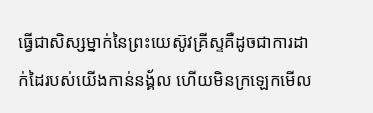ធ្វើជាសិស្សម្នាក់នៃព្រះយេស៊ូវគ្រីស្ទគឺដូចជាការដាក់ដៃរបស់យើងកាន់នង្គ័ល ហើយមិនក្រឡេកមើល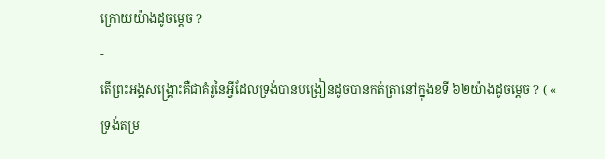ក្រោយយ៉ាងដូចម្ដេច ?
-
តើព្រះអង្គសង្គ្រោះគឺជាគំរូនៃអ្វីដែលទ្រង់បានបង្រៀនដូចបានកត់ត្រានៅក្នុងខទី ៦២យ៉ាងដូចម្ដេច ? ( « ទ្រង់តម្រ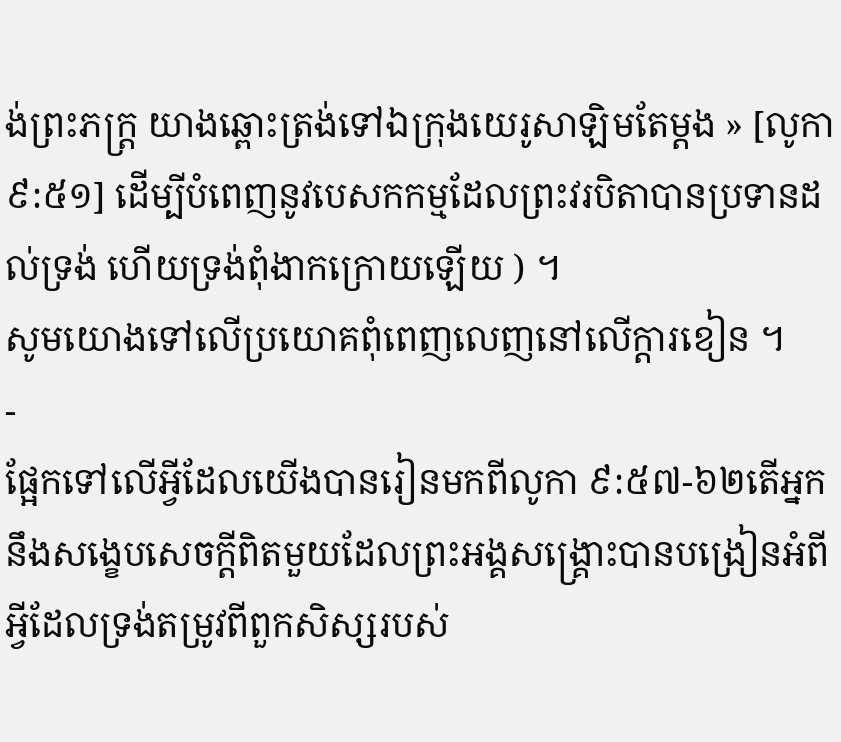ង់ព្រះភក្ត្រ យាងឆ្ពោះត្រង់ទៅឯក្រុងយេរូសាឡិមតែម្តង » [លូកា ៩:៥១] ដើម្បីបំពេញនូវបេសកកម្មដែលព្រះវរបិតាបានប្រទានដល់ទ្រង់ ហើយទ្រង់ពុំងាកក្រោយឡើយ ) ។
សូមយោងទៅលើប្រយោគពុំពេញលេញនៅលើក្ដារខៀន ។
-
ផ្អែកទៅលើអ្វីដែលយើងបានរៀនមកពីលូកា ៩:៥៧-៦២តើអ្នកនឹងសង្ខេបសេចក្ដីពិតមួយដែលព្រះអង្គសង្គ្រោះបានបង្រៀនអំពីអ្វីដែលទ្រង់តម្រូវពីពួកសិស្សរបស់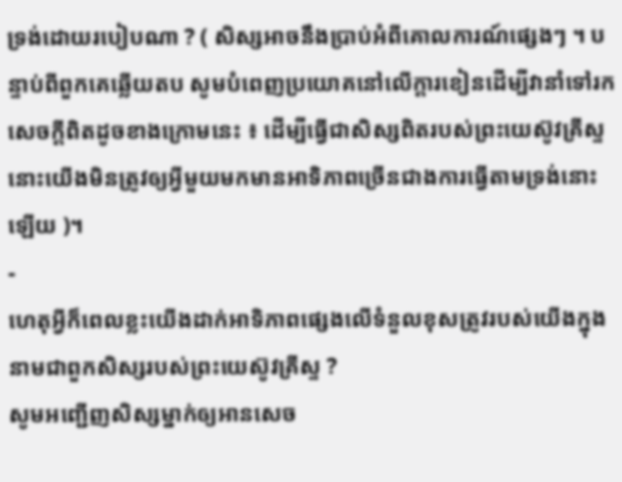ទ្រង់ដោយរបៀបណា ? ( សិស្សអាចនឹងប្រាប់អំពីគោលការណ៍ផ្សេងៗ ។ បន្ទាប់ពីពួកគេឆ្លើយតប សូមបំពេញប្រយោគនៅលើក្ដារខៀនដើម្បីវានាំទៅរកសេចក្ដីពិតដូចខាងក្រោមនេះ ៖ ដើម្បីធ្វើជាសិស្សពិតរបស់ព្រះយេស៊ូវគ្រីស្ទ នោះយើងមិនត្រូវឲ្យអ្វីមួយមកមានអាទិភាពច្រើនជាងការធ្វើតាមទ្រង់នោះឡើយ )។
-
ហេតុអ្វីក៏ពេលខ្លះយើងដាក់អាទិភាពផ្សេងលើទំនួលខុសត្រូវរបស់យើងក្នុងនាមជាពួកសិស្សរបស់ព្រះយេស៊ូវគ្រីស្ទ ?
សូមអញ្ជើញសិស្សម្នាក់ឲ្យអានសេច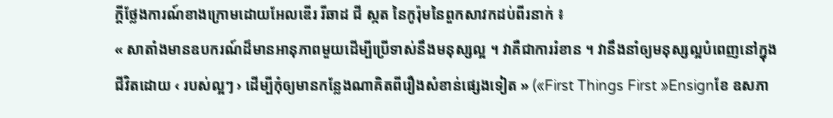ក្ដីថ្លែងការណ៍ខាងក្រោមដោយអែលឌើរ រីឆាដ ជី ស្កត នៃកូរ៉ុមនៃពួកសាវកដប់ពីរនាក់ ៖
« សាតាំងមានឧបករណ៍ដ៏មានអានុភាពមួយដើម្បីប្រើទាស់នឹងមនុស្សល្អ ។ វាគឺជាការរំខាន ។ វានឹងនាំឲ្យមនុស្សល្អបំពេញនៅក្នុងជីវិតដោយ ‹ របស់ល្អៗ › ដើម្បីកុំឲ្យមានកន្លែងណាគិតពីរឿងសំខាន់ផ្សេងទៀត » («First Things First »Ensignខែ ឧសភា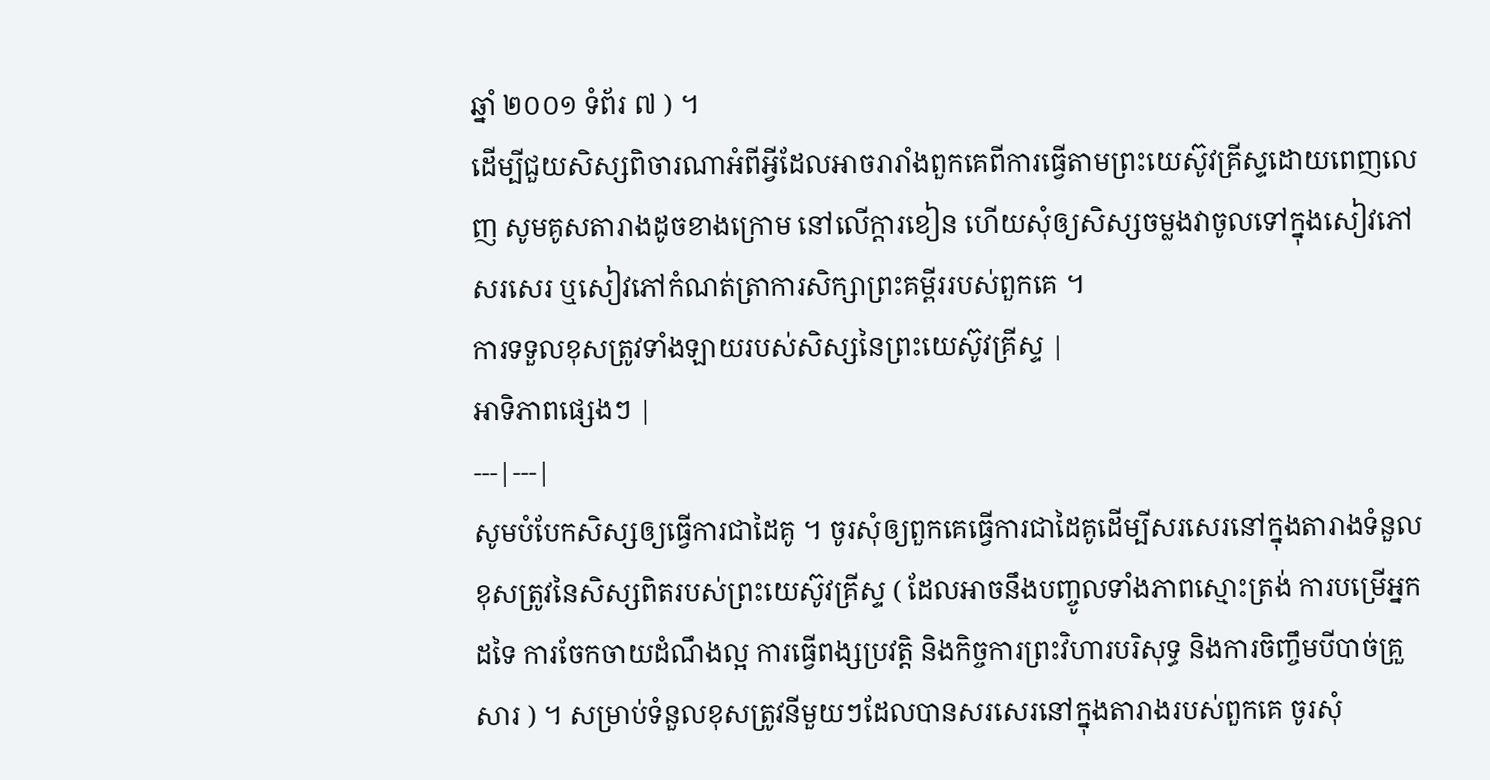ឆ្នាំ ២០០១ ទំព័រ ៧ ) ។
ដើម្បីជួយសិស្សពិចារណាអំពីអ្វីដែលអាចរារាំងពួកគេពីការធ្វើតាមព្រះយេស៊ូវគ្រីស្ទដោយពេញលេញ សូមគូសតារាងដូចខាងក្រោម នៅលើក្ដារខៀន ហើយសុំឲ្យសិស្សចម្លងវាចូលទៅក្នុងសៀវភៅសរសេរ ឬសៀវភៅកំណត់ត្រាការសិក្សាព្រះគម្ពីររបស់ពួកគេ ។
ការទទួលខុសត្រូវទាំងឡាយរបស់សិស្សនៃព្រះយេស៊ូវគ្រីស្ទ |
អាទិភាពផ្សេងៗ |
---|---|
សូមបំបែកសិស្សឲ្យធ្វើការជាដៃគូ ។ ចូរសុំឲ្យពួកគេធ្វើការជាដៃគូដើម្បីសរសេរនៅក្នុងតារាងទំនួលខុសត្រូវនៃសិស្សពិតរបស់ព្រះយេស៊ូវគ្រីស្ទ ( ដែលអាចនឹងបញ្ចូលទាំងភាពស្មោះត្រង់ ការបម្រើអ្នកដទៃ ការចែកចាយដំណឹងល្អ ការធ្វើពង្សប្រវត្តិ និងកិច្ចការព្រះវិហារបរិសុទ្ធ និងការចិញ្ចឹមបីបាច់គ្រួសារ ) ។ សម្រាប់ទំនួលខុសត្រូវនីមួយៗដែលបានសរសេរនៅក្នុងតារាងរបស់ពួកគេ ចូរសុំ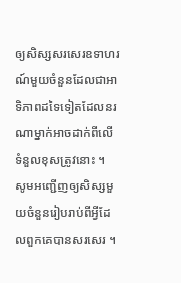ឲ្យសិស្សសរសេរឧទាហរណ៍មួយចំនួនដែលជាអាទិភាពដទៃទៀតដែលនរណាម្នាក់អាចដាក់ពីលើទំនួលខុសត្រូវនោះ ។
សូមអញ្ជើញឲ្យសិស្សមួយចំនួនរៀបរាប់ពីអ្វីដែលពួកគេបានសរសេរ ។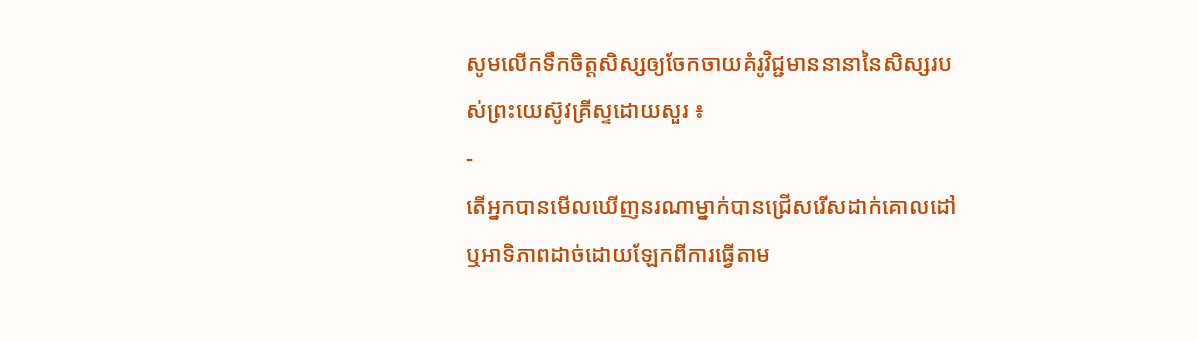សូមលើកទឹកចិត្តសិស្សឲ្យចែកចាយគំរូវិជ្ជមាននានានៃសិស្សរបស់ព្រះយេស៊ូវគ្រីស្ទដោយសួរ ៖
-
តើអ្នកបានមើលឃើញនរណាម្នាក់បានជ្រើសរើសដាក់គោលដៅ ឬអាទិភាពដាច់ដោយឡែកពីការធ្វើតាម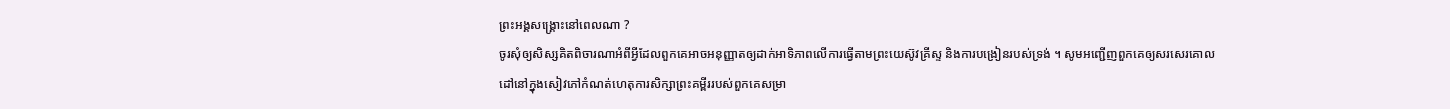ព្រះអង្គសង្គ្រោះនៅពេលណា ?
ចូរសុំឲ្យសិស្សគិតពិចារណាអំពីអ្វីដែលពួកគេអាចអនុញ្ញាតឲ្យដាក់អាទិភាពលើការធ្វើតាមព្រះយេស៊ូវគ្រីស្ទ និងការបង្រៀនរបស់ទ្រង់ ។ សូមអញ្ជើញពួកគេឲ្យសរសេរគោលដៅនៅក្នុងសៀវភៅកំណត់ហេតុការសិក្សាព្រះគម្ពីររបស់ពួកគេសម្រា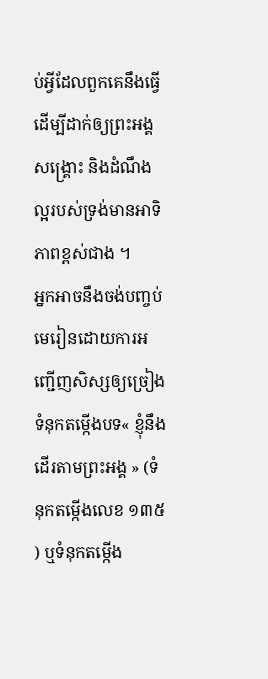ប់អ្វីដែលពួកគេនឹងធ្វើដើម្បីដាក់ឲ្យព្រះអង្គសង្គ្រោះ និងដំណឹងល្អរបស់ទ្រង់មានអាទិភាពខ្ពស់ជាង ។
អ្នកអាចនឹងចង់បញ្ចប់មេរៀនដោយការអញ្ជើញសិស្សឲ្យច្រៀងទំនុកតម្កើងបទ« ខ្ញុំនឹងដើរតាមព្រះអង្គ » (ទំនុកតម្កើងលេខ ១៣៥ ) ឬទំនុកតម្កើង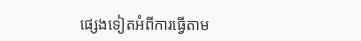ផ្សេងទៀតអំពីការធ្វើតាម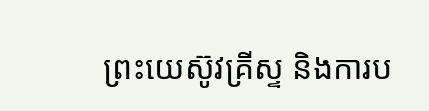ព្រះយេស៊ូវគ្រីស្ទ និងការប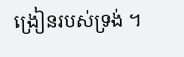ង្រៀនរបស់ទ្រង់ ។